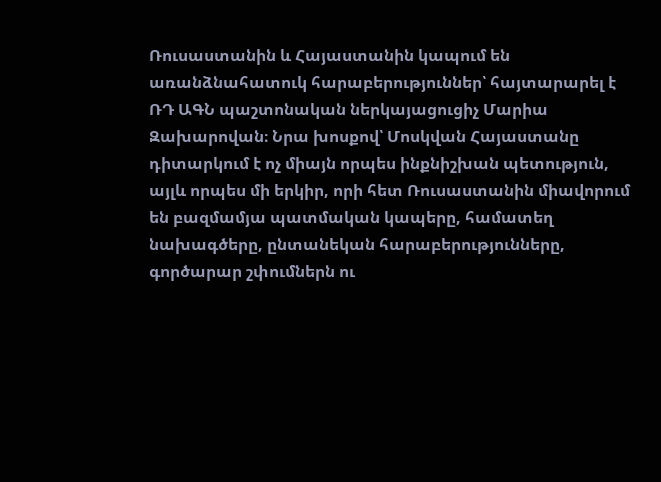Ռուսաստանին և Հայաստանին կապում են առանձնահատուկ հարաբերություններ՝ հայտարարել է ՌԴ ԱԳՆ պաշտոնական ներկայացուցիչ Մարիա Զախարովան։ Նրա խոսքով՝ Մոսկվան Հայաստանը դիտարկում է ոչ միայն որպես ինքնիշխան պետություն, այլև որպես մի երկիր, որի հետ Ռուսաստանին միավորում են բազմամյա պատմական կապերը, համատեղ նախագծերը, ընտանեկան հարաբերությունները, գործարար շփումներն ու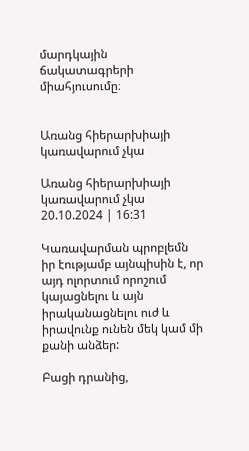մարդկային ճակատագրերի միահյուսումը։


Առանց հիերարխիայի կառավարում չկա

Առանց հիերարխիայի կառավարում չկա
20.10.2024 | 16:31

Կառավարման պրոբլեմն իր էությամբ այնպիսին է, որ այդ ոլորտում որոշում կայացնելու և այն իրականացնելու ուժ և իրավունք ունեն մեկ կամ մի քանի անձեր:

Բացի դրանից,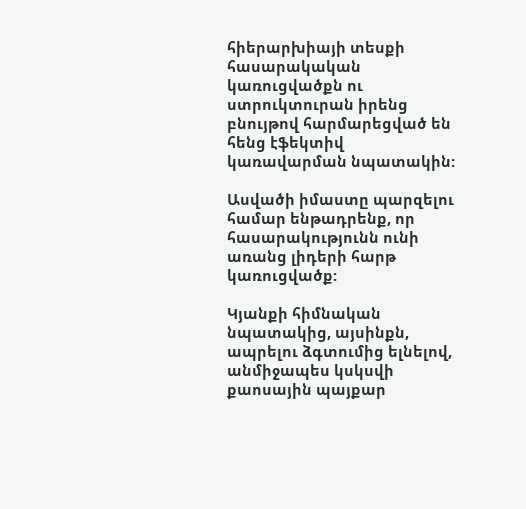հիերարխիայի տեսքի հասարակական կառուցվածքն ու ստրուկտուրան իրենց բնույթով հարմարեցված են հենց էֆեկտիվ կառավարման նպատակին:

Ասվածի իմաստը պարզելու համար ենթադրենք, որ հասարակությունն ունի առանց լիդերի հարթ կառուցվածք:

Կյանքի հիմնական նպատակից, այսինքն, ապրելու ձգտումից ելնելով, անմիջապես կսկսվի քաոսային պայքար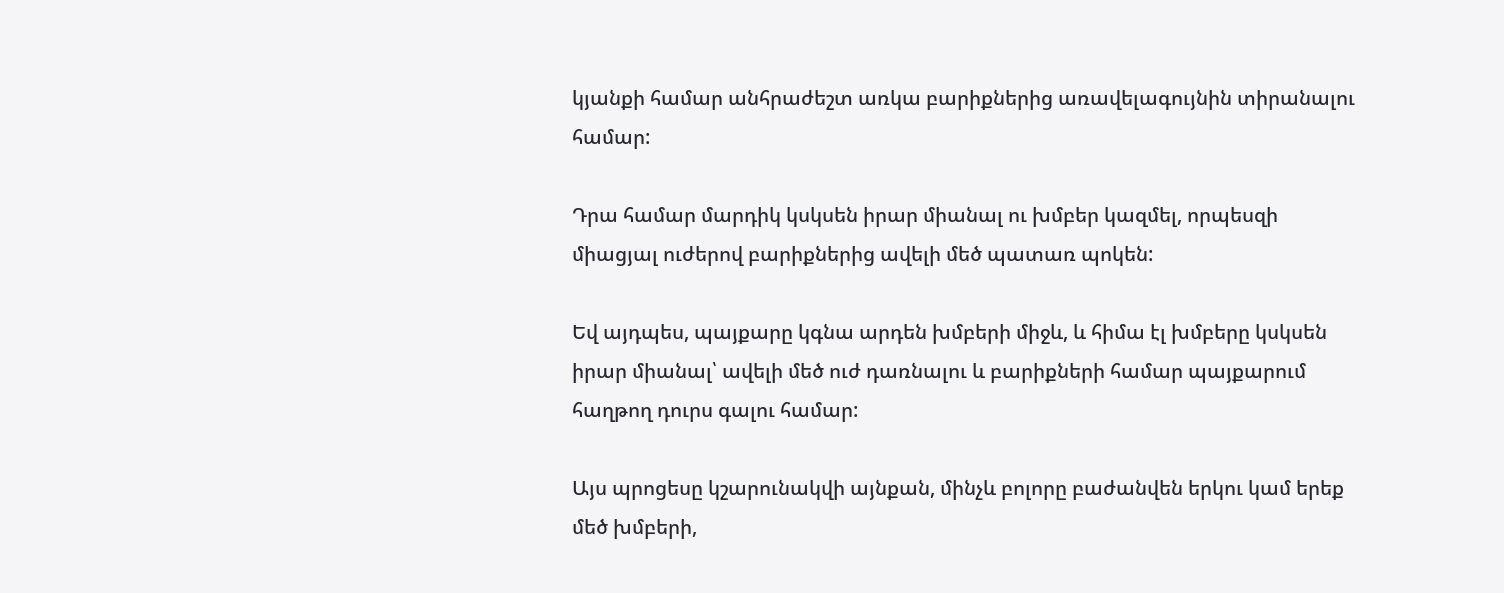կյանքի համար անհրաժեշտ առկա բարիքներից առավելագույնին տիրանալու համար:

Դրա համար մարդիկ կսկսեն իրար միանալ ու խմբեր կազմել, որպեսզի միացյալ ուժերով բարիքներից ավելի մեծ պատառ պոկեն:

Եվ այդպես, պայքարը կգնա արդեն խմբերի միջև, և հիմա էլ խմբերը կսկսեն իրար միանալ՝ ավելի մեծ ուժ դառնալու և բարիքների համար պայքարում հաղթող դուրս գալու համար:

Այս պրոցեսը կշարունակվի այնքան, մինչև բոլորը բաժանվեն երկու կամ երեք մեծ խմբերի,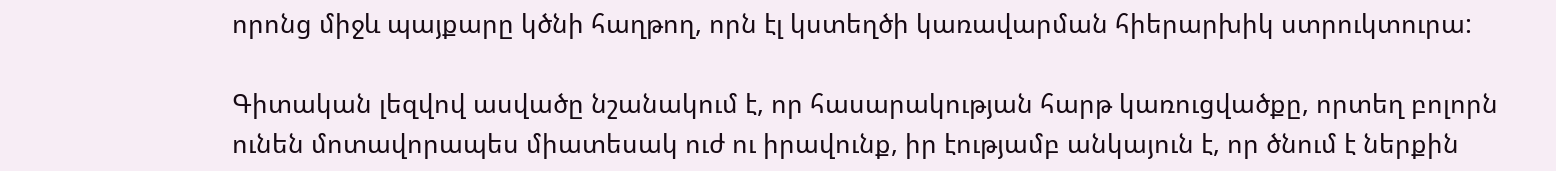որոնց միջև պայքարը կծնի հաղթող, որն էլ կստեղծի կառավարման հիերարխիկ ստրուկտուրա:

Գիտական լեզվով ասվածը նշանակում է, որ հասարակության հարթ կառուցվածքը, որտեղ բոլորն ունեն մոտավորապես միատեսակ ուժ ու իրավունք, իր էությամբ անկայուն է, որ ծնում է ներքին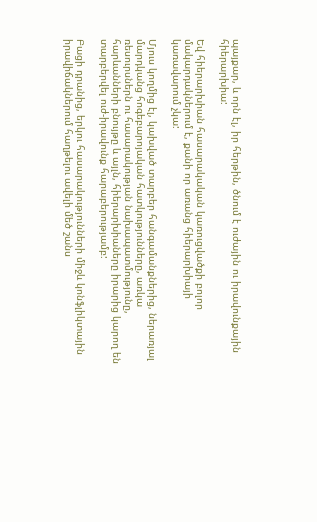պայքար, և որն էլ, իր հերթին, ծնում է ուժային ու իրավունքային հիերարխիա:

Եվ հիերարխիան հասարակական կառուցվածքի բոլոր մակարդակներում է, քանի որ առանց հիերարխիայի կառավարում չկա:

Մյուս կողմից էլ, կախված տարբեր հանգամանքներից, ներառյալ մարդկանց հոգեբարոյական հատկությունները, առկա ռեսուրսներն ու հասարակության նախապատմությունը, հարևանների բնույթը և այլն, հիերարխիաները իրարից կարող են տարբերվել ուժ-իրավունք հարաբերությամբ:

Բացի դրանից, երկու հասարակությունների միջև կոնֆլիկտային իրավիճակներում հաղթելու ավելի մեծ շանս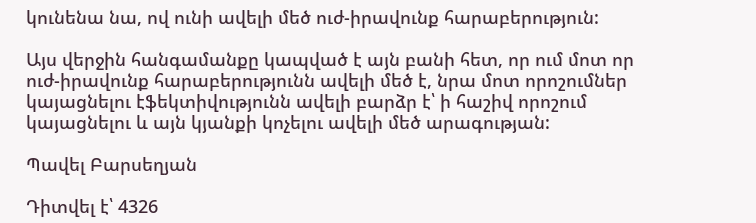կունենա նա, ով ունի ավելի մեծ ուժ-իրավունք հարաբերություն:

Այս վերջին հանգամանքը կապված է այն բանի հետ, որ ում մոտ որ ուժ-իրավունք հարաբերությունն ավելի մեծ է, նրա մոտ որոշումներ կայացնելու էֆեկտիվությունն ավելի բարձր է՝ ի հաշիվ որոշում կայացնելու և այն կյանքի կոչելու ավելի մեծ արագության:

Պավել Բարսեղյան

Դիտվել է՝ 4326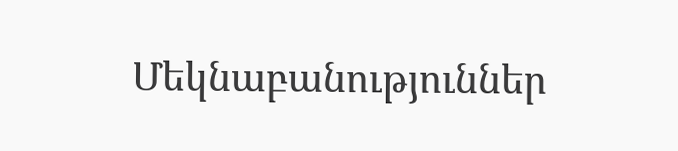Մեկնաբանություններ